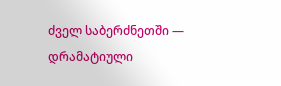ძველ საბერძნეთში — დრამატიული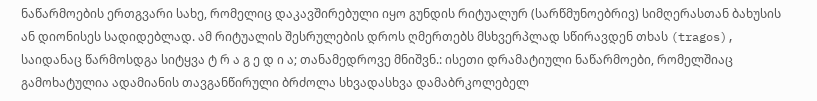ნაწარმოების ერთგვარი სახე, რომელიც დაკავშირებული იყო გუნდის რიტუალურ (სარწმუნოებრივ) სიმღერასთან ბახუსის ან დიონისეს სადიდებლად. ამ რიტუალის შესრულების დროს ღმერთებს მსხვერპლად სწირავდენ თხას (tragos), საიდანაც წარმოსდგა სიტყვა ტ რ ა გ ე დ ი ა; თანამედროვე მნიშვნ.: ისეთი დრამატიული ნაწარმოები, რომელშიაც გამოხატულია ადამიანის თავგანწირული ბრძოლა სხვადასხვა დამაბრკოლებელ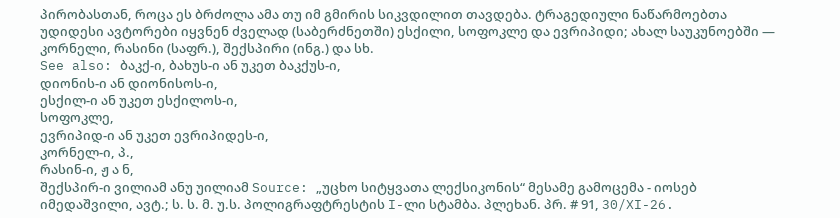პირობასთან, როცა ეს ბრძოლა ამა თუ იმ გმირის სიკვდილით თავდება. ტრაგედიული ნაწარმოებთა უდიდესი ავტორები იყვნენ ძველად (საბერძნეთში) ესქილი, სოფოკლე და ევრიპიდი; ახალ საუკუნოებში — კორნელი, რასინი (საფრ.), შექსპირი (ინგ.) და სხ.
See also: ბაკქ-ი, ბახუს-ი ან უკეთ ბაკქუს-ი,
დიონის-ი ან დიონისოს-ი,
ესქილ-ი ან უკეთ ესქილოს-ი,
სოფოკლე,
ევრიპიდ-ი ან უკეთ ევრიპიდეს-ი,
კორნელ-ი, პ.,
რასინ-ი, ჟ ა ნ,
შექსპირ-ი ვილიამ ანუ უილიამ Source: „უცხო სიტყვათა ლექსიკონის“ მესამე გამოცემა - იოსებ იმედაშვილი, ავტ.; ს. ს. მ. უ.ს. პოლიგრაფტრესტის I-ლი სტამბა. პლეხან. პრ. # 91, 30/XI-26.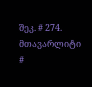შეკ. # 274. მთავარლიტი #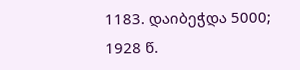1183. დაიბეჭდა 5000; 1928 წ.